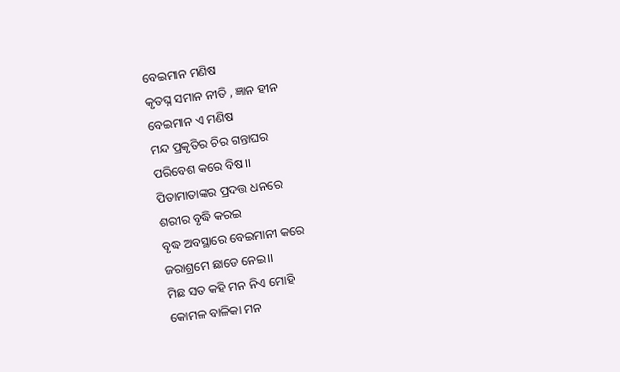ବେଇମାନ ମଣିଷ
କୃତଘ୍ନ ସମାନ ନୀତି , ଜ୍ଞାନ ହୀନ
ବେଇମାନ ଏ ମଣିଷ
ମନ୍ଦ ପ୍ରକୃତିର ଚିର ଗନ୍ତାଘର
ପରିବେଶ କରେ ବିଷ।।
ପିତାମାତାଙ୍କର ପ୍ରଦତ୍ତ ଧନରେ
ଶରୀର ବୃଦ୍ଧି କରଇ
ବୃଦ୍ଧ ଅବସ୍ଥାରେ ବେଇମାନୀ କରେ
ଜରାଶ୍ରମେ ଛାଡେ ନେଇ।।
ମିଛ ସତ କହି ମନ ନିଏ ମୋହି
କୋମଳ ବାଳିକା ମନ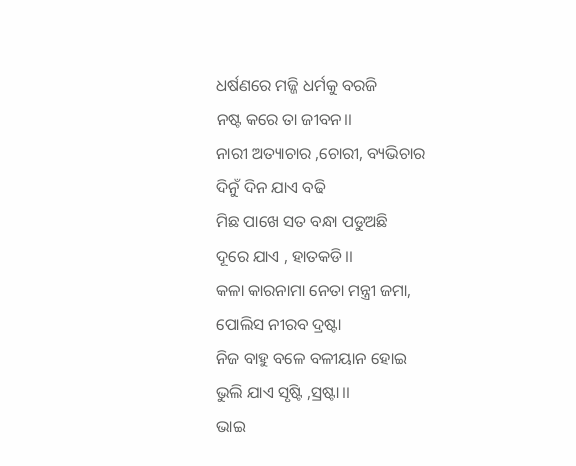ଧର୍ଷଣରେ ମଜ୍ଜି ଧର୍ମକୁ ବରଜି
ନଷ୍ଟ କରେ ତା ଜୀବନ।।
ନାରୀ ଅତ୍ୟାଚାର ,ଚୋରୀ, ବ୍ୟଭିଚାର
ଦିନୁଁ ଦିନ ଯାଏ ବଢି
ମିଛ ପାଖେ ସତ ବନ୍ଧା ପଡୁଅଛି
ଦୂରେ ଯାଏ , ହାତକଡି।।
କଳା କାରନାମା ନେତା ମନ୍ତ୍ରୀ ଜମା,
ପୋଲିସ ନୀରବ ଦ୍ରଷ୍ଟା
ନିଜ ବାହୁ ବଳେ ବଳୀୟାନ ହୋଇ
ଭୁଲି ଯାଏ ସୃଷ୍ଟି ,ସ୍ରଷ୍ଟା।।
ଭାଇ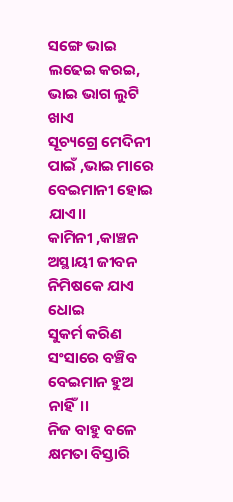ସଙ୍ଗେ ଭାଇ ଲଢେଇ କରଇ,
ଭାଇ ଭାଗ ଲୁଟି ଖାଏ
ସୂଚ୍ୟଗ୍ରେ ମେଦିନୀ ପାଇଁ ,ଭାଇ ମାରେ
ବେଇମାନୀ ହୋଇ ଯାଏ।।
କାମିନୀ ,କାଞ୍ଚନ ଅସ୍ଥାୟୀ ଜୀବନ
ନିମିଷକେ ଯାଏ ଧୋଇ
ସୁକର୍ମ କରିଣ ସଂସାରେ ବଞ୍ଚିବ
ବେଇମାନ ହୁଅ ନାହିଁ।।
ନିଜ ବାହୁ ବଳେ କ୍ଷମତା ବିସ୍ତାରି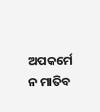ଅପକର୍ମେ ନ ମାତିବ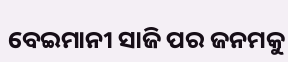ବେଇମାନୀ ସାଜି ପର ଜନମକୁ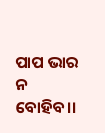ପାପ ଭାର ନ ବୋହିବ।।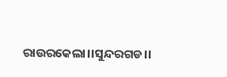ରାଉରକେଲା।।ସୁନ୍ଦରଗଡ।।